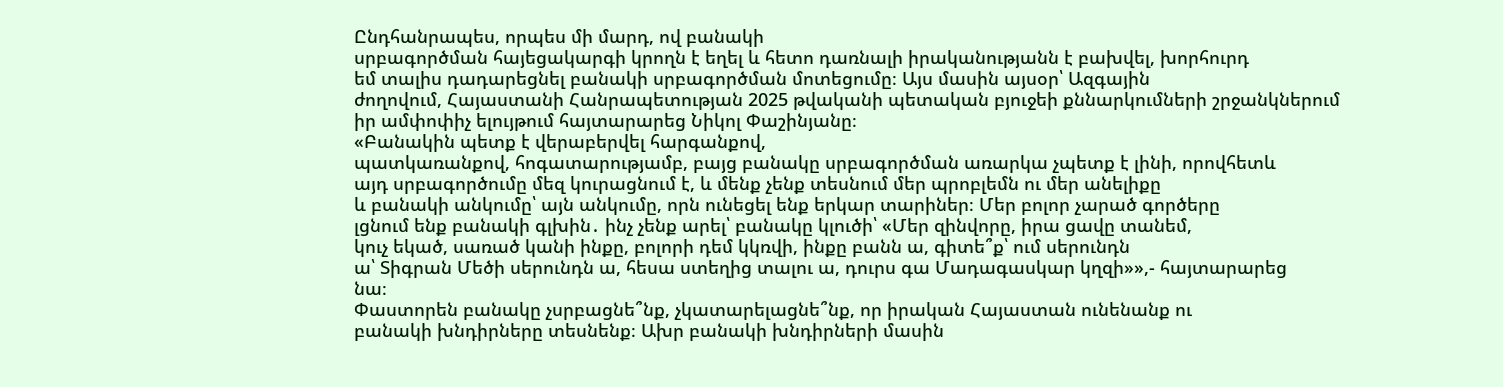Ընդհանրապես, որպես մի մարդ, ով բանակի
սրբագործման հայեցակարգի կրողն է եղել և հետո դառնալի իրականությանն է բախվել, խորհուրդ
եմ տալիս դադարեցնել բանակի սրբագործման մոտեցումը։ Այս մասին այսօր՝ Ազգային
ժողովում, Հայաստանի Հանրապետության 2025 թվականի պետական բյուջեի քննարկումների շրջանկներում
իր ամփոփիչ ելույթում հայտարարեց Նիկոլ Փաշինյանը։
«Բանակին պետք է վերաբերվել հարգանքով,
պատկառանքով, հոգատարությամբ, բայց բանակը սրբագործման առարկա չպետք է լինի, որովհետև
այդ սրբագործումը մեզ կուրացնում է, և մենք չենք տեսնում մեր պրոբլեմն ու մեր անելիքը
և բանակի անկումը՝ այն անկումը, որն ունեցել ենք երկար տարիներ։ Մեր բոլոր չարած գործերը
լցնում ենք բանակի գլխին․ ինչ չենք արել՝ բանակը կլուծի՝ «Մեր զինվորը, իրա ցավը տանեմ,
կուչ եկած, սառած կանի ինքը, բոլորի դեմ կկռվի, ինքը բանն ա, գիտե՞ք՝ ում սերունդն
ա՝ Տիգրան Մեծի սերունդն ա, հեսա ստեղից տալու ա, դուրս գա Մադագասկար կղզի»»,- հայտարարեց
նա։
Փաստորեն բանակը չսրբացնե՞նք, չկատարելացնե՞նք, որ իրական Հայաստան ունենանք ու
բանակի խնդիրները տեսնենք։ Ախր բանակի խնդիրների մասին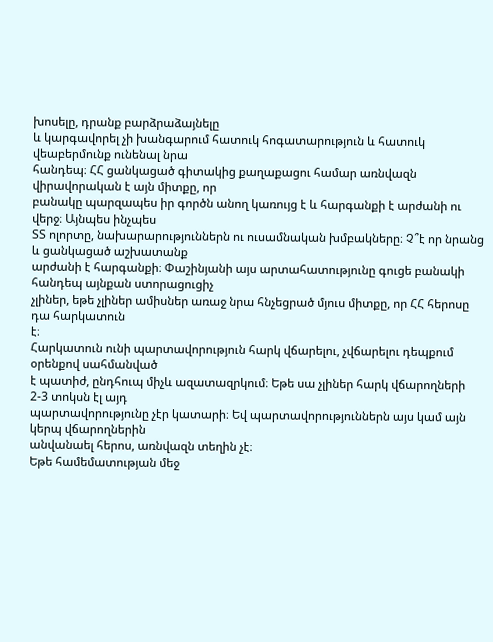խոսելը, դրանք բարձրաձայնելը
և կարգավորել չի խանգարում հատուկ հոգատարություն և հատուկ վեաբերմունք ունենալ նրա
հանդեպ։ ՀՀ ցանկացած գիտակից քաղաքացու համար առնվազն վիրավորական է այն միտքը, որ
բանակը պարզապես իր գործն անող կառույց է և հարգանքի է արժանի ու վերջ։ Այնպես ինչպես
ՏՏ ոլորտը, նախարարություններն ու ուսամնական խմբակները։ Չ՞է որ նրանց և ցանկացած աշխատանք
արժանի է հարգանքի։ Փաշինյանի այս արտահատությունը գուցե բանակի հանդեպ այնքան ստորացուցիչ
չլիներ, եթե չլիներ ամիսներ առաջ նրա հնչեցրած մյուս միտքը, որ ՀՀ հերոսը դա հարկատուն
է։
Հարկատուն ունի պարտավորություն հարկ վճարելու, չվճարելու դեպքում օրենքով սահմանված
է պատիժ, ընդհուպ միչև ազատազրկում։ Եթե սա չլիներ հարկ վճարողների 2-3 տոկսն էլ այդ
պարտավորությունը չէր կատարի։ Եվ պարտավորություններն այս կամ այն կերպ վճարողներին
անվանաել հերոս, առնվազն տեղին չէ։
Եթե համեմատության մեջ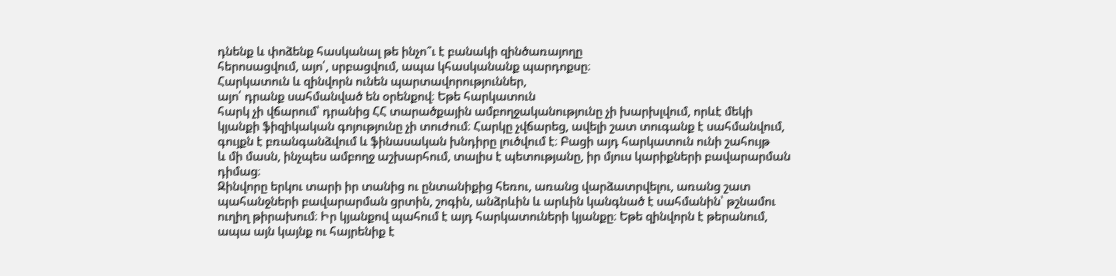դնենք և փոձենք հասկանալ թե ինչո՞ւ է բանակի զինծառայողը
հերոսացվում, այո՛, սրբացվում, ապա կհասկանանք պարդոքսը։
Հարկատուն և զինվորն ունեն պարտավորություններ,
այո՛ դրանք սահմանված են օրենքով։ Եթե հարկատուն
հարկ չի վճարում՝ դրանից ՀՀ տարածքային ամբողջականությունը չի խարխլվում, որևէ մեկի
կյանքի ֆիզիկական գոյությունը չի տուժում։ Հարկը չվճարեց, ավելի շատ տուգանք է սահմանվում,
գույքն է բռանգանձվում և ֆինասական խնդիրը լուծվում է։ Բացի այդ հարկատուն ունի շահույթ
և մի մասն, ինչպես ամբողջ աշխարհում, տալիս է պետությանը, իր մյուս կարիքների բավարարման
դիմաց։
Զինվորը երկու տարի իր տանից ու ընտանիքից հեռու, առանց վարձատրվելու, առանց շատ
պահանջների բավարարման ցրտին, շոգին, անձրևին և արևին կանգնած է սահմանին՝ թշնամու
ուղիղ թիրախում։ Իր կյանքով պահում է այդ հարկատուների կյանքը։ Եթե զինվորն է թերանում,
ապա այն կայնք ու հայրենիք է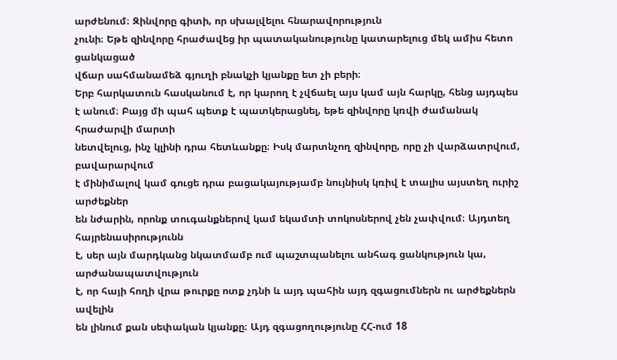արժենում։ Զինվորը գիտի, որ սխալվելու հնարավորություն
չունի։ Եթե զինվորը հրաժավեց իր պատականությունը կատարելուց մեկ ամիս հետո ցանկացած
վճար սահմանամեձ գյուղի բնակչի կյանքը ետ չի բերի։
Երբ հարկատուն հասկանում է, որ կարող է չվճաել այս կամ այն հարկը, հենց այդպես
է անում։ Բայց մի պահ պետք է պատկերացնել, եթե զինվորը կռվի ժամանակ հրաժարվի մարտի
նետվելուց, ինչ կլինի դրա հետևանքը։ Իսկ մարտնչող զինվորը, որը չի վարձատրվում, բավարարվում
է մինիմալով կամ գուցե դրա բացակայությամբ նույնիսկ կռիվ է տալիս այստեղ ուրիշ արժեքներ
են նժարին, որոնք տուգանքներով կամ եկամտի տոկոսներով չեն չափվում։ Այդտեղ հայրենասիրությունն
է, սեր այն մարդկանց նկատմամբ ում պաշտպանելու անհագ ցանկություն կա, արժանապատվություն
է, որ հայի հողի վրա թուրքը ոտք չդնի և այդ պահին այդ զգացումներն ու արժեքներն ավելին
են լինում քան սեփական կյանքը։ Այդ զգացողությունը ՀՀ-ում 18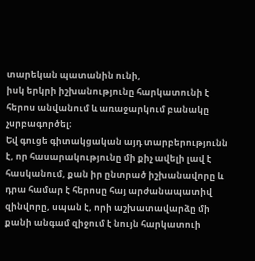տարեկան պատանին ունի,
իսկ երկրի իշխանությունը հարկատունի է հերոս անվանում և առաջարկում բանակը չսրբագործել։
Եվ գուցե գիտակցական այդ տարբերությունն է, որ հասարակությունը մի քիչ ավելի լավ է հասկանում, քան իր ընտրած իշխանավորը և դրա համար է հերոսը հայ արժանապատիվ զինվորը, սպան է, որի աշխատավարձը մի քանի անգամ զիջում է նույն հարկատուի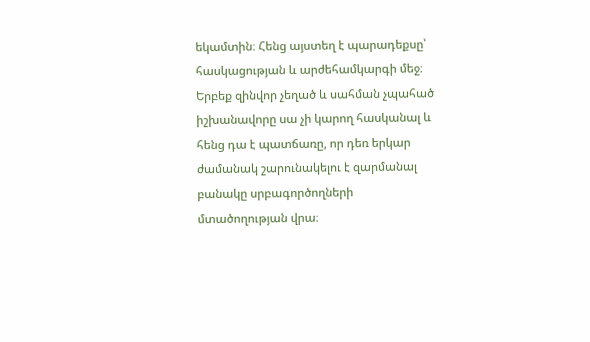եկամտին։ Հենց այստեղ է պարադեքսը՝ հասկացության և արժեհամկարգի մեջ։ Երբեք զինվոր չեղած և սահման չպահած իշխանավորը սա չի կարող հասկանալ և հենց դա է պատճառը, որ դեռ երկար ժամանակ շարունակելու է զարմանալ բանակը սրբագործողների մտածողության վրա։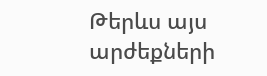Թերևս այս արժեքների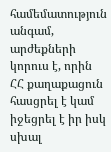համեմատություն անգամ, արժեքների կորուս է, որին ՀՀ քաղաքացուն հասցրել է կամ իջեցրել է իր իսկ սխալ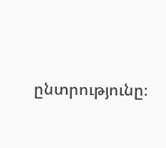ընտրությունը։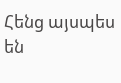Հենց այսպես են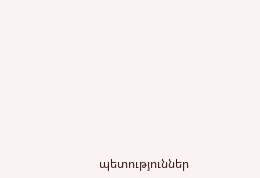պետություններ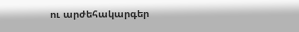ու արժեհակարգեր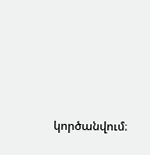կործանվում։